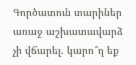Գործատուն տարիներ առաջ աշխատավարձ չի վճարել. կարո՞ղ եք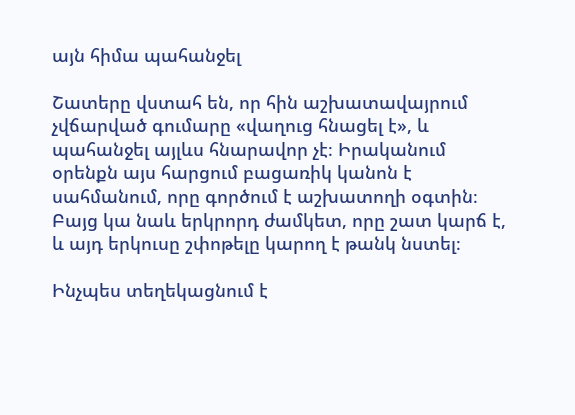այն հիմա պահանջել

Շատերը վստահ են, որ հին աշխատավայրում չվճարված գումարը «վաղուց հնացել է», և պահանջել այլևս հնարավոր չէ։ Իրականում օրենքն այս հարցում բացառիկ կանոն է սահմանում, որը գործում է աշխատողի օգտին։ Բայց կա նաև երկրորդ ժամկետ, որը շատ կարճ է, և այդ երկուսը շփոթելը կարող է թանկ նստել։

Ինչպես տեղեկացնում է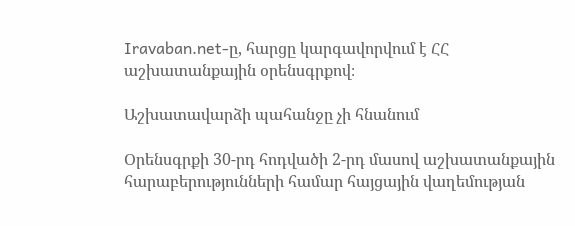Iravaban.net-ը, հարցը կարգավորվում է ՀՀ աշխատանքային օրենսգրքով։

Աշխատավարձի պահանջը չի հնանում

Օրենսգրքի 30-րդ հոդվածի 2-րդ մասով աշխատանքային հարաբերությունների համար հայցային վաղեմության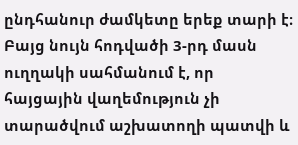ընդհանուր ժամկետը երեք տարի է։ Բայց նույն հոդվածի 3-րդ մասն ուղղակի սահմանում է, որ հայցային վաղեմություն չի տարածվում աշխատողի պատվի և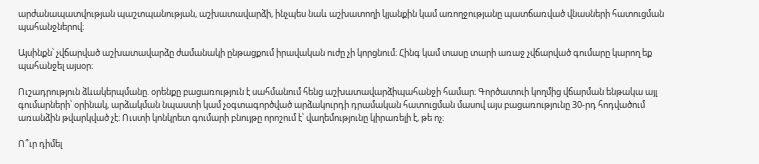արժանապատվության պաշտպանության, աշխատավարձի, ինչպես նաև աշխատողի կյանքին կամ առողջությանը պատճառված վնասների հատուցման պահանջներով։

Այսինքն՝ չվճարված աշխատավարձը ժամանակի ընթացքում իրավական ուժը չի կորցնում։ Հինգ կամ տասը տարի առաջ չվճարված գումարը կարող եք պահանջել այսօր։

Ուշադրություն ձևակերպմանը. օրենքը բացառություն է սահմանում հենց աշխատավարձիպահանջի համար։ Գործատուի կողմից վճարման ենթակա այլ գումարների՝ օրինակ, արձակման նպաստի կամ չօգտագործված արձակուրդի դրամական հատուցման մասով այս բացառությունը 30-րդ հոդվածում առանձին թվարկված չէ։ Ուստի կոնկրետ գումարի բնույթը որոշում է՝ վաղեմությունը կիրառելի է, թե ոչ։

Ո՞ւր դիմել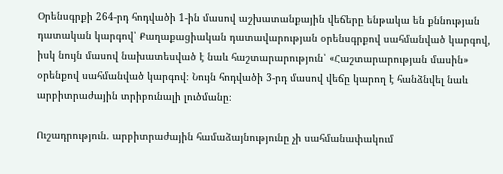Օրենսգրքի 264-րդ հոդվածի 1-ին մասով աշխատանքային վեճերը ենթակա են քննության դատական կարգով՝ Քաղաքացիական դատավարության օրենսգրքով սահմանված կարգով, իսկ նույն մասով նախատեսված է նաև հաշտարարություն՝ «Հաշտարարության մասին» օրենքով սահմանված կարգով։ Նույն հոդվածի 3-րդ մասով վեճը կարող է հանձնվել նաև արբիտրաժային տրիբունալի լուծմանը։

Ուշադրություն. արբիտրաժային համաձայնությունը չի սահմանափակում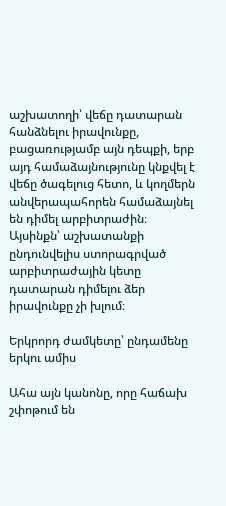աշխատողի՝ վեճը դատարան հանձնելու իրավունքը, բացառությամբ այն դեպքի, երբ այդ համաձայնությունը կնքվել է վեճը ծագելուց հետո, և կողմերն անվերապահորեն համաձայնել են դիմել արբիտրաժին։ Այսինքն՝ աշխատանքի ընդունվելիս ստորագրված արբիտրաժային կետը դատարան դիմելու ձեր իրավունքը չի խլում։

Երկրորդ ժամկետը՝ ընդամենը երկու ամիս

Ահա այն կանոնը, որը հաճախ շփոթում են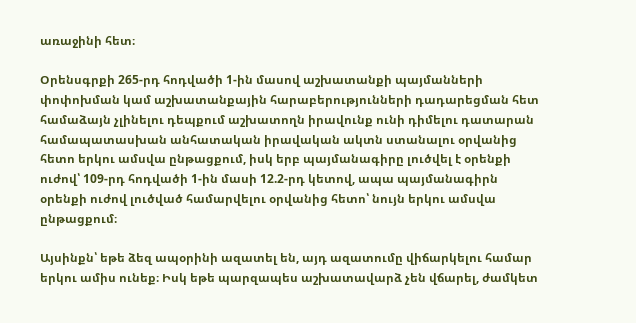առաջինի հետ։

Օրենսգրքի 265-րդ հոդվածի 1-ին մասով աշխատանքի պայմանների փոփոխման կամ աշխատանքային հարաբերությունների դադարեցման հետ համաձայն չլինելու դեպքում աշխատողն իրավունք ունի դիմելու դատարան համապատասխան անհատական իրավական ակտն ստանալու օրվանից հետո երկու ամսվա ընթացքում, իսկ երբ պայմանագիրը լուծվել է օրենքի ուժով՝ 109-րդ հոդվածի 1-ին մասի 12.2-րդ կետով, ապա պայմանագիրն օրենքի ուժով լուծված համարվելու օրվանից հետո՝ նույն երկու ամսվա ընթացքում։

Այսինքն՝ եթե ձեզ ապօրինի ազատել են, այդ ազատումը վիճարկելու համար երկու ամիս ունեք։ Իսկ եթե պարզապես աշխատավարձ չեն վճարել, ժամկետ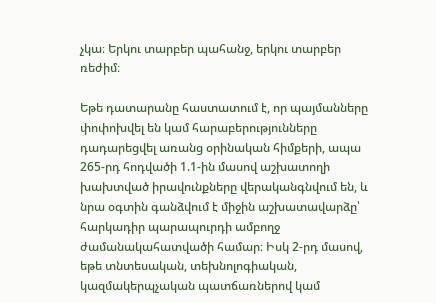չկա։ Երկու տարբեր պահանջ, երկու տարբեր ռեժիմ։

Եթե դատարանը հաստատում է, որ պայմանները փոփոխվել են կամ հարաբերությունները դադարեցվել առանց օրինական հիմքերի, ապա 265-րդ հոդվածի 1.1-ին մասով աշխատողի խախտված իրավունքները վերականգնվում են, և նրա օգտին գանձվում է միջին աշխատավարձը՝ հարկադիր պարապուրդի ամբողջ ժամանակահատվածի համար։ Իսկ 2-րդ մասով, եթե տնտեսական, տեխնոլոգիական, կազմակերպչական պատճառներով կամ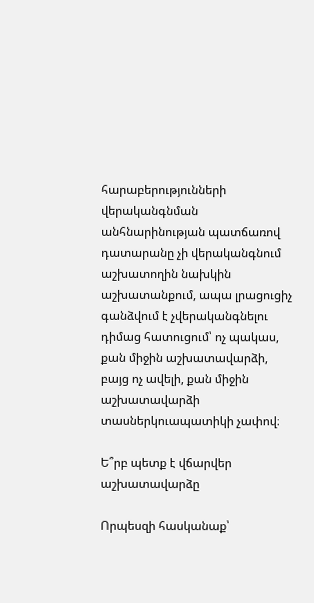հարաբերությունների վերականգնման անհնարինության պատճառով դատարանը չի վերականգնում աշխատողին նախկին աշխատանքում, ապա լրացուցիչ գանձվում է չվերականգնելու դիմաց հատուցում՝ ոչ պակաս, քան միջին աշխատավարձի, բայց ոչ ավելի, քան միջին աշխատավարձի տասներկուապատիկի չափով։

Ե՞րբ պետք է վճարվեր աշխատավարձը

Որպեսզի հասկանաք՝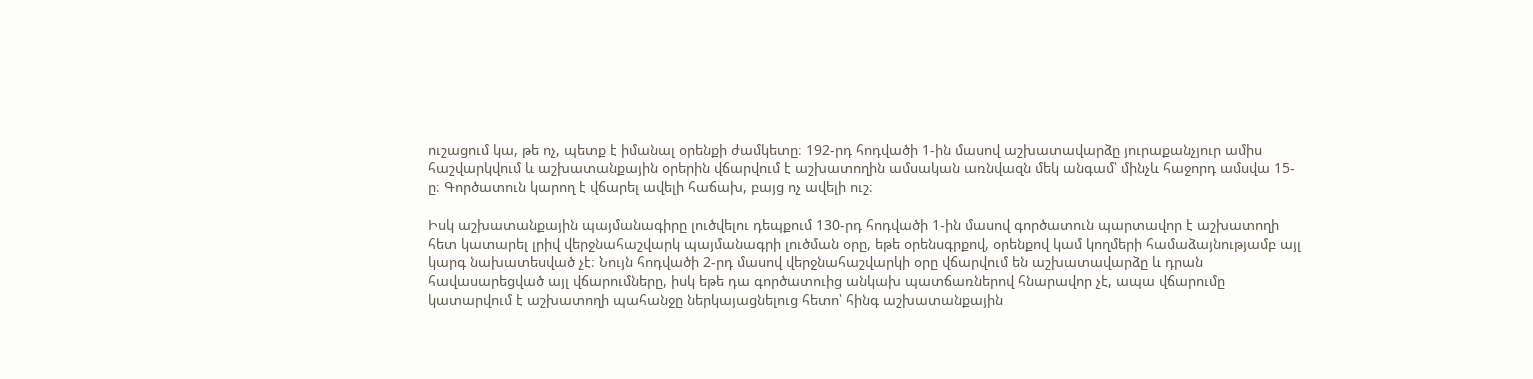ուշացում կա, թե ոչ, պետք է իմանալ օրենքի ժամկետը։ 192-րդ հոդվածի 1-ին մասով աշխատավարձը յուրաքանչյուր ամիս հաշվարկվում և աշխատանքային օրերին վճարվում է աշխատողին ամսական առնվազն մեկ անգամ՝ մինչև հաջորդ ամսվա 15-ը։ Գործատուն կարող է վճարել ավելի հաճախ, բայց ոչ ավելի ուշ։

Իսկ աշխատանքային պայմանագիրը լուծվելու դեպքում 130-րդ հոդվածի 1-ին մասով գործատուն պարտավոր է աշխատողի հետ կատարել լրիվ վերջնահաշվարկ պայմանագրի լուծման օրը, եթե օրենսգրքով, օրենքով կամ կողմերի համաձայնությամբ այլ կարգ նախատեսված չէ։ Նույն հոդվածի 2-րդ մասով վերջնահաշվարկի օրը վճարվում են աշխատավարձը և դրան հավասարեցված այլ վճարումները, իսկ եթե դա գործատուից անկախ պատճառներով հնարավոր չէ, ապա վճարումը կատարվում է աշխատողի պահանջը ներկայացնելուց հետո՝ հինգ աշխատանքային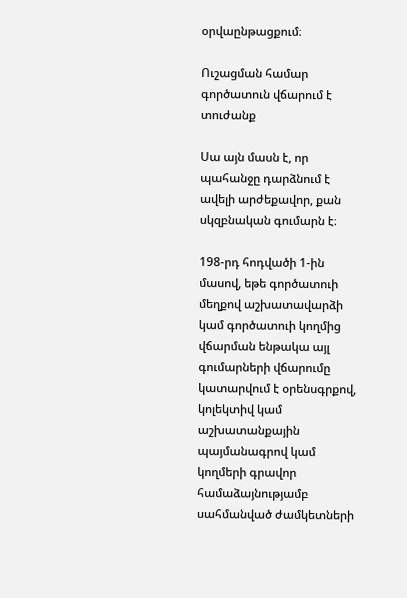օրվաընթացքում։

Ուշացման համար գործատուն վճարում է տուժանք

Սա այն մասն է, որ պահանջը դարձնում է ավելի արժեքավոր, քան սկզբնական գումարն է։

198-րդ հոդվածի 1-ին մասով, եթե գործատուի մեղքով աշխատավարձի կամ գործատուի կողմից վճարման ենթակա այլ գումարների վճարումը կատարվում է օրենսգրքով, կոլեկտիվ կամ աշխատանքային պայմանագրով կամ կողմերի գրավոր համաձայնությամբ սահմանված ժամկետների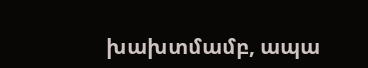խախտմամբ, ապա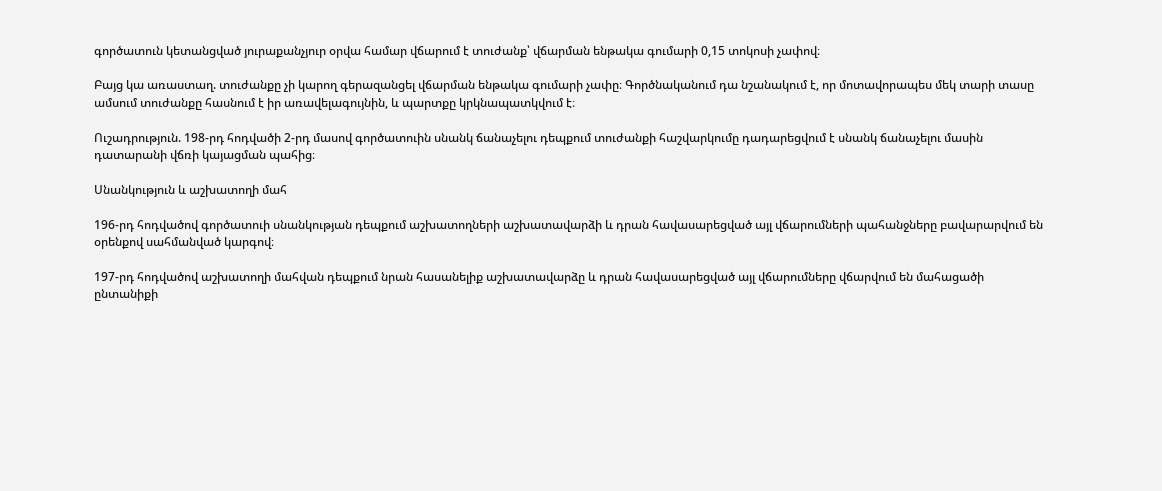գործատուն կետանցված յուրաքանչյուր օրվա համար վճարում է տուժանք՝ վճարման ենթակա գումարի 0,15 տոկոսի չափով։

Բայց կա առաստաղ. տուժանքը չի կարող գերազանցել վճարման ենթակա գումարի չափը։ Գործնականում դա նշանակում է, որ մոտավորապես մեկ տարի տասը ամսում տուժանքը հասնում է իր առավելագույնին, և պարտքը կրկնապատկվում է։

Ուշադրություն. 198-րդ հոդվածի 2-րդ մասով գործատուին սնանկ ճանաչելու դեպքում տուժանքի հաշվարկումը դադարեցվում է սնանկ ճանաչելու մասին դատարանի վճռի կայացման պահից։

Սնանկություն և աշխատողի մահ

196-րդ հոդվածով գործատուի սնանկության դեպքում աշխատողների աշխատավարձի և դրան հավասարեցված այլ վճարումների պահանջները բավարարվում են օրենքով սահմանված կարգով։

197-րդ հոդվածով աշխատողի մահվան դեպքում նրան հասանելիք աշխատավարձը և դրան հավասարեցված այլ վճարումները վճարվում են մահացածի ընտանիքի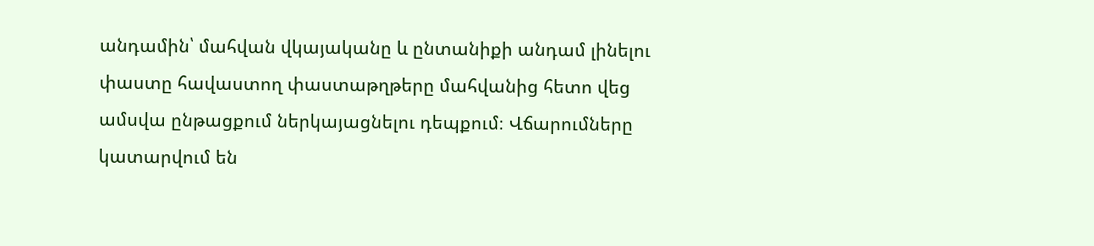անդամին՝ մահվան վկայականը և ընտանիքի անդամ լինելու փաստը հավաստող փաստաթղթերը մահվանից հետո վեց ամսվա ընթացքում ներկայացնելու դեպքում։ Վճարումները կատարվում են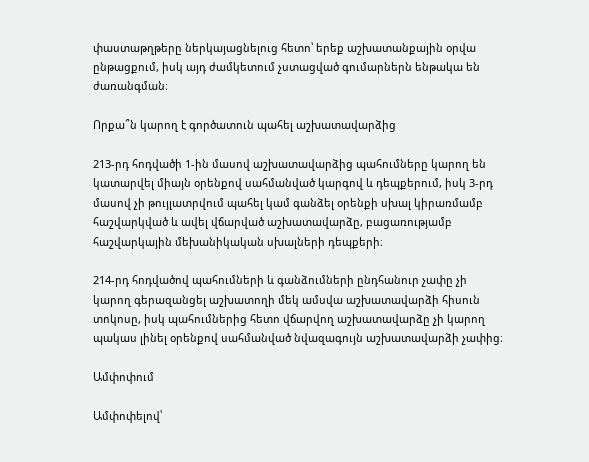փաստաթղթերը ներկայացնելուց հետո՝ երեք աշխատանքային օրվա ընթացքում, իսկ այդ ժամկետում չստացված գումարներն ենթակա են ժառանգման։

Որքա՞ն կարող է գործատուն պահել աշխատավարձից

213-րդ հոդվածի 1-ին մասով աշխատավարձից պահումները կարող են կատարվել միայն օրենքով սահմանված կարգով և դեպքերում, իսկ 3-րդ մասով չի թույլատրվում պահել կամ գանձել օրենքի սխալ կիրառմամբ հաշվարկված և ավել վճարված աշխատավարձը, բացառությամբ հաշվարկային մեխանիկական սխալների դեպքերի։

214-րդ հոդվածով պահումների և գանձումների ընդհանուր չափը չի կարող գերազանցել աշխատողի մեկ ամսվա աշխատավարձի հիսուն տոկոսը, իսկ պահումներից հետո վճարվող աշխատավարձը չի կարող պակաս լինել օրենքով սահմանված նվազագույն աշխատավարձի չափից։

Ամփոփում

Ամփոփելով՝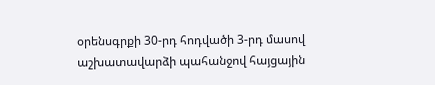օրենսգրքի 30-րդ հոդվածի 3-րդ մասով աշխատավարձի պահանջով հայցային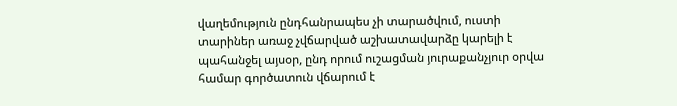վաղեմություն ընդհանրապես չի տարածվում, ուստի տարիներ առաջ չվճարված աշխատավարձը կարելի է պահանջել այսօր, ընդ որում ուշացման յուրաքանչյուր օրվա համար գործատուն վճարում է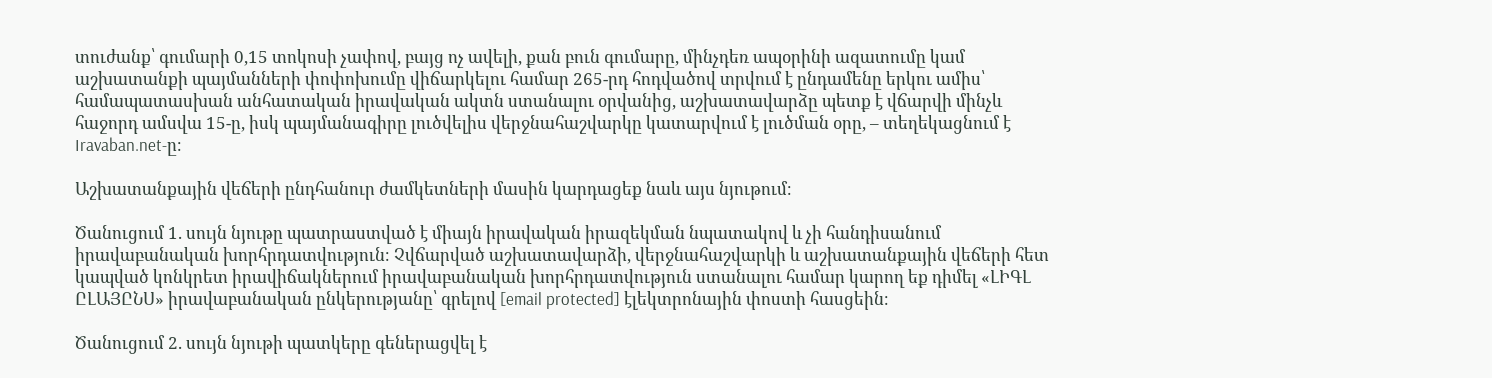տուժանք՝ գումարի 0,15 տոկոսի չափով, բայց ոչ ավելի, քան բուն գումարը, մինչդեռ ապօրինի ազատումը կամ աշխատանքի պայմանների փոփոխումը վիճարկելու համար 265-րդ հոդվածով տրվում է ընդամենը երկու ամիս՝ համապատասխան անհատական իրավական ակտն ստանալու օրվանից, աշխատավարձը պետք է վճարվի մինչև հաջորդ ամսվա 15-ը, իսկ պայմանագիրը լուծվելիս վերջնահաշվարկը կատարվում է լուծման օրը, – տեղեկացնում է Iravaban.net-ը։

Աշխատանքային վեճերի ընդհանուր ժամկետների մասին կարդացեք նաև այս նյութում։

Ծանուցում 1. սույն նյութը պատրաստված է միայն իրավական իրազեկման նպատակով և չի հանդիսանում իրավաբանական խորհրդատվություն։ Չվճարված աշխատավարձի, վերջնահաշվարկի և աշխատանքային վեճերի հետ կապված կոնկրետ իրավիճակներում իրավաբանական խորհրդատվություն ստանալու համար կարող եք դիմել «ԼԻԳԼ ԸԼԱՅԸՆՍ» իրավաբանական ընկերությանը՝ գրելով [email protected] էլեկտրոնային փոստի հասցեին։

Ծանուցում 2. սույն նյութի պատկերը գեներացվել է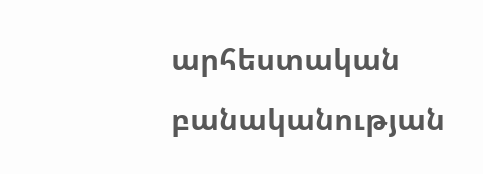արհեստական բանականության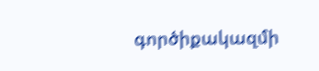գործիքակազմի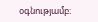օգնությամբ։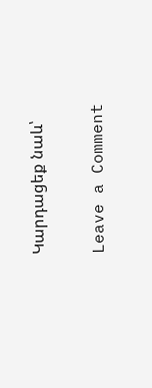Կարդացեք նաև՝

Leave a Comment